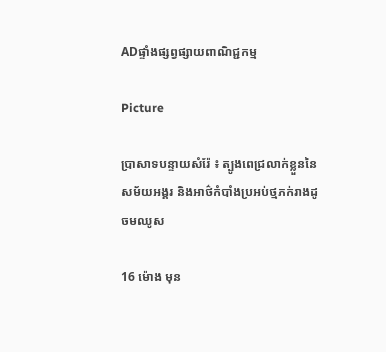ADផ្ទាំងផ្សព្វផ្សាយពាណិជ្ជកម្ម

Picture

ប្រាសាទបន្ទាយសំរ៉ែ ៖ ត្បូងពេជ្រលាក់ខ្លួននៃសម័យអង្គរ និងអាថ៌កំបាំងប្រអប់ថ្មភក់រាងដូចមឈូស

16 ម៉ោង មុន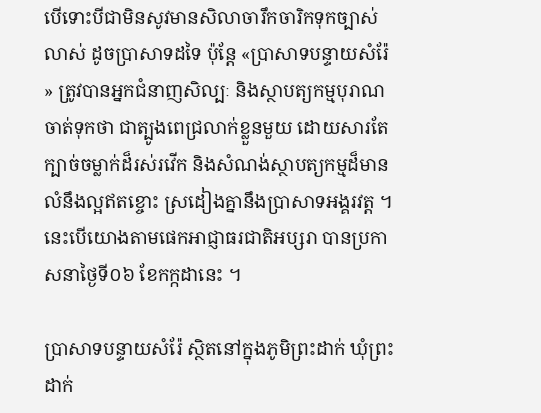បើទោះបីជាមិនសូវមានសិលាចារឹកចារិកទុកច្បាស់លាស់ ដូចប្រាសាទដទៃ ប៉ុន្តែ «ប្រាសាទបន្ទាយសំរ៉ែ» ត្រូវបានអ្នកជំនាញសិល្បៈ និងស្ថាបត្យកម្មបុរាណចាត់ទុកថា ជាត្បូងពេជ្រលាក់ខ្លួនមួយ ដោយសារតែក្បាច់ចម្លាក់ដ៏រស់រវើក និងសំណង់ស្ថាបត្យកម្មដ៏មានលំនឹងល្អឥតខ្ចោះ ស្រដៀងគ្នានឹងប្រាសាទអង្គរវត្ត ។ នេះបើយោងតាមផេកអាជ្ញាធរជាតិអប្សរា បានប្រកាសនាថ្ងៃទី០៦ ខែកក្កដានេះ ។

ប្រាសាទបន្ទាយសំរ៉ែ ស្ថិតនៅក្នុងភូមិព្រះដាក់ ឃុំព្រះដាក់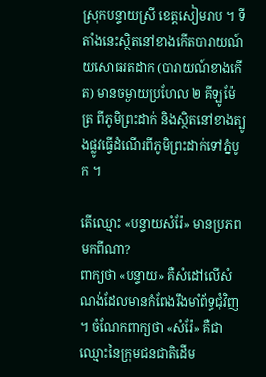ស្រុកបន្ទាយស្រី ខេត្តសៀមរាប ។ ទីតាំងនេះស្ថិតនៅខាងកើតបារាយណ៍យសោធរតដាក (បារាយណ៍ខាងកើត) មានចម្ងាយប្រហែល ២ គីឡូម៉ែត្រ ពីភូមិព្រះដាក់ និងស្ថិតនៅខាងត្បូងផ្លូវធ្វើដំណើរពីភូមិព្រះដាក់ទៅភ្នំបូក ។

តើឈ្មោះ «បន្ទាយសំរ៉ែ» មានប្រភពមកពីណា?
ពាក្យថា «បន្ទាយ» គឺសំដៅលើសំណង់ដែលមានកំពែងរឹងមាំព័ទ្ធជុំវិញ។ ចំណែកពាក្យថា «សំរ៉ែ» គឺជាឈ្មោះនៃក្រុមជនជាតិដើម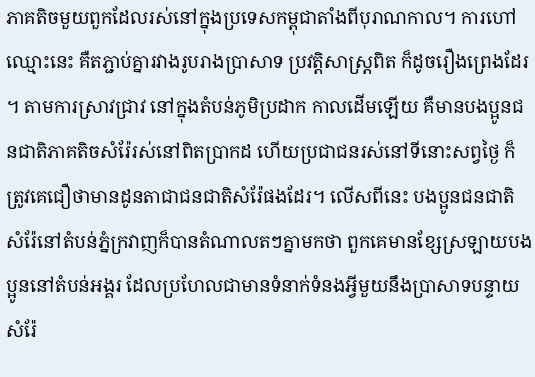ភាគតិចមួយពួកដែលរស់នៅក្នុងប្រទេសកម្ពុជាតាំងពីបុរាណកាល។ ការហៅឈ្មោះនេះ គឺតភ្ជាប់គ្នារវាងរូបរាងប្រាសាទ ប្រវត្តិសាស្ត្រពិត ក៏ដូចរឿងព្រេងដែរ។ តាមការស្រាវជ្រាវ នៅក្នុងតំបន់ភូមិប្រដាក កាលដើមឡើយ គឺមានបងប្អូនជនជាតិភាគតិចសំរ៉ែរស់នៅពិតប្រាកដ ហើយប្រជាជនរស់នៅទីនោះសព្វថ្ងៃ ក៏ត្រូវគេជឿថាមានដូនតាជាជនជាតិសំរ៉ែផងដែរ។ លើសពីនេះ បងប្អូនជនជាតិសំរ៉ែនៅតំបន់ភ្នំក្រវាញក៏បានតំណាលតៗគ្នាមកថា ពួកគេមានខ្សែស្រឡាយបងប្អូននៅតំបន់អង្គរ ដែលប្រហែលជាមានទំនាក់ទំនងអ្វីមួយនឹងប្រាសាទបន្ទាយសំរ៉ែ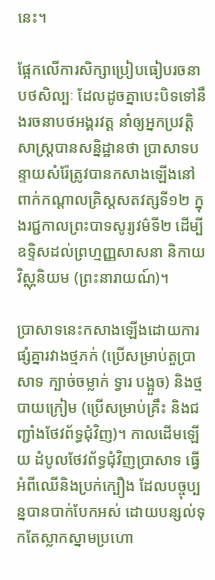នេះ។

ផ្អែកលើការសិក្សាប្រៀបធៀបរចនាបថសិល្បៈ ដែលដូចគ្នាបេះបិទទៅនឹងរចនាបថអង្គរវត្ត នាំឲ្យអ្នកប្រវត្តិសាស្ត្របានសន្និដ្ឋានថា ប្រាសាទបន្ទាយសំរ៉ែត្រូវបានកសាងឡើងនៅពាក់កណ្តាលគ្រិស្តសតវត្សទី១២ ក្នុងរជ្ជកាលព្រះបាទសូរ្យវម៌ទី២ ដើម្បីឧទ្ទិសដល់ព្រហ្មញ្ញសាសនា និកាយវិស្ណុនិយម (ព្រះនារាយណ៍)។

ប្រាសាទនេះកសាងឡើងដោយការផ្សំគ្នារវាងថ្មភក់ (ប្រើសម្រាប់តួប្រាសាទ ក្បាច់ចម្លាក់ ទ្វារ បង្អួច) និងថ្មបាយក្រៀម (ប្រើសម្រាប់គ្រឹះ និងជញ្ជាំងថែវព័ទ្ធជុំវិញ)។ កាលដើមឡើយ ដំបូលថែវព័ទ្ធជុំវិញប្រាសាទ ធ្វើអំពីឈើនិងប្រក់ក្បឿង ដែលបច្ចុប្បន្នបានបាក់បែកអស់ ដោយបន្សល់ទុកតែស្លាកស្នាមប្រហោ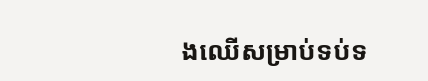ងឈើសម្រាប់ទប់ទ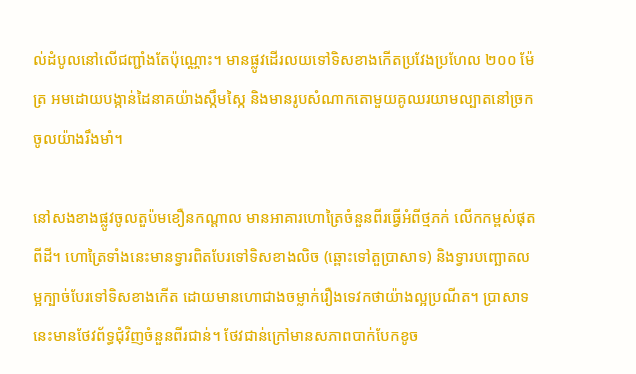ល់ដំបូលនៅលើជញ្ជាំងតែប៉ុណ្ណោះ។ មានផ្លូវដើរលយទៅទិសខាងកើតប្រវែងប្រហែល ២០០ ម៉ែត្រ អមដោយបង្កាន់ដៃនាគយ៉ាងស្កឹមស្កៃ និងមានរូបសំណាកតោមួយគូឈរយាមល្បាតនៅច្រកចូលយ៉ាងរឹងមាំ។

នៅសងខាងផ្លូវចូលតួប៉មខឿនកណ្តាល មានអាគារហោត្រៃចំនួនពីរធ្វើអំពីថ្មភក់ លើកកម្ពស់ផុតពីដី។ ហោត្រៃទាំងនេះមានទ្វារពិតបែរទៅទិសខាងលិច (ឆ្ពោះទៅតួប្រាសាទ) និងទ្វារបញ្ឆោតលម្អក្បាច់បែរទៅទិសខាងកើត ដោយមានហោជាងចម្លាក់រឿងទេវកថាយ៉ាងល្អប្រណីត។ ប្រាសាទនេះមានថែវព័ទ្ធជុំវិញចំនួនពីរជាន់។ ថែវជាន់ក្រៅមានសភាពបាក់បែកខូច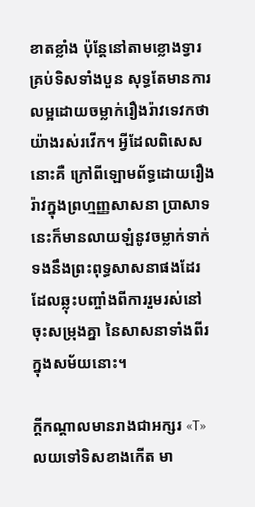ខាតខ្លាំង ប៉ុន្តែនៅតាមខ្លោងទ្វារគ្រប់ទិសទាំងបួន សុទ្ធតែមានការលម្អដោយចម្លាក់រឿងរ៉ាវទេវកថាយ៉ាងរស់រវើក។ អ្វីដែលពិសេសនោះគឺ ក្រៅពីឡោមព័ទ្ធដោយរឿងរ៉ាវក្នុងព្រហ្មញ្ញសាសនា ប្រាសាទនេះក៏មានលាយឡំនូវចម្លាក់ទាក់ទងនឹងព្រះពុទ្ធសាសនាផងដែរ ដែលឆ្លុះបញ្ចាំងពីការរួមរស់នៅចុះសម្រុងគ្នា នៃសាសនាទាំងពីរក្នុងសម័យនោះ។

ក្តីកណ្តាលមានរាងជាអក្សរ «T» លយទៅទិសខាងកើត មា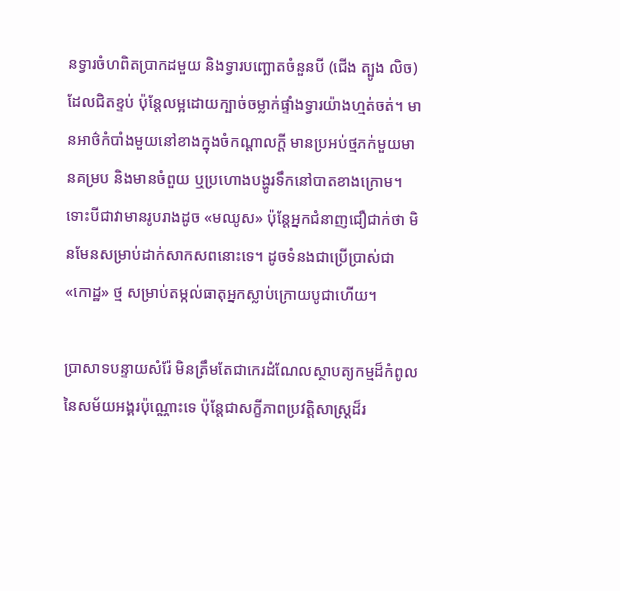នទ្វារចំហពិតប្រាកដមួយ និងទ្វារបញ្ឆោតចំនួនបី (ជើង ត្បូង លិច) ដែលជិតខ្ទប់ ប៉ុន្តែលម្អដោយក្បាច់ចម្លាក់ផ្ទាំងទ្វារយ៉ាងហ្មត់ចត់។ មានអាថ៌កំបាំងមួយនៅខាងក្នុងចំកណ្តាលក្តី មានប្រអប់ថ្មភក់មួយមានគម្រប និងមានចំពួយ ឬប្រហោងបង្ហូរទឹកនៅបាតខាងក្រោម។ ទោះបីជាវាមានរូបរាងដូច «មឈូស» ប៉ុន្តែអ្នកជំនាញជឿជាក់ថា មិនមែនសម្រាប់ដាក់សាកសពនោះទេ។ ដូចទំនងជាប្រើប្រាស់ជា «កោដ្ឋ» ថ្ម សម្រាប់តម្កល់ធាតុអ្នកស្លាប់ក្រោយបូជាហើយ។

ប្រាសាទបន្ទាយសំរ៉ែ មិនត្រឹមតែជាកេរដំណែលស្ថាបត្យកម្មដ៏កំពូលនៃសម័យអង្គរប៉ុណ្ណោះទេ ប៉ុន្តែជាសក្ខីភាពប្រវត្តិសាស្ត្រដ៏រ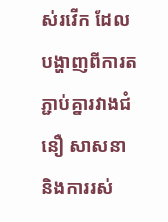ស់រវើក ដែលបង្ហាញពីការតភ្ជាប់គ្នារវាងជំនឿ សាសនា និងការរស់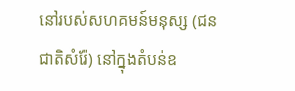នៅរបស់សហគមន៍មនុស្ស (ជនជាតិសំរ៉ែ) នៅក្នុងតំបន់ឧ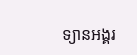ទ្យានអង្គរ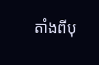តាំងពីបុ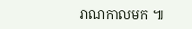រាណកាលមក ៕